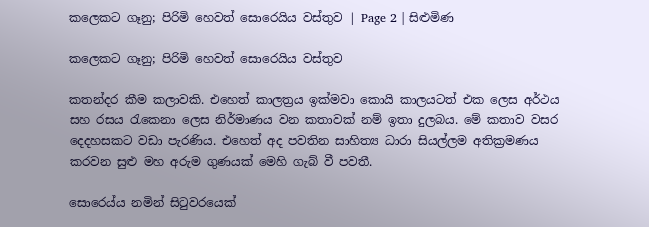කලෙකට ගෑනු; පිරිමි හෙවත් සොරෙයිය වස්තුව | Page 2 | සිළුමිණ

කලෙකට ගෑනු; පිරිමි හෙවත් සොරෙයිය වස්තුව

කතන්දර කීම කලාවකි. එහෙත් කාලත්‍රය ඉක්මවා කොයි කාලයටත් එක ලෙස අර්ථය සහ රසය රැකෙනා ලෙස නිර්මාණය වන කතාවක් නම් ඉතා දුලබය. මේ කතාව වසර දෙදහසකට වඩා පැරණිය. එහෙත් අද පවතින සාහිත්‍ය ධාරා සියල්ලම අතික්‍රමණය කරවන සුළු මහ අරුම ගුණයක් මෙහි ගැබ් වී පවතී.

සොරෙය්ය නමින් සිටුවරයෙක්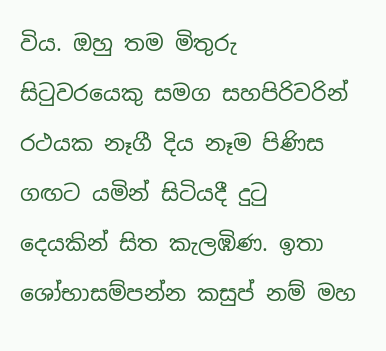විය. ඔහු තම මිතුරු සිටුවරයෙකු සමග සහපිරිවරින් රථයක නෑගී දිය නෑම පිණිස ගඟට යමින් සිටියදී දුටු දෙයකින් සිත කැලඹිණ. ඉතා ශෝභාසම්පන්න කසුප් නම් මහ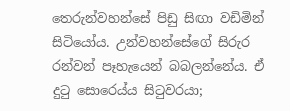තෙරුන්වහන්සේ පිඩු සිඟා වඩිමින් සිටියෝය. උන්වහන්සේගේ සිරුර රන්වන් පෑහැයෙන් බබලන්නේය. ඒ දුටු සොරෙය්ය සිටුවරයා;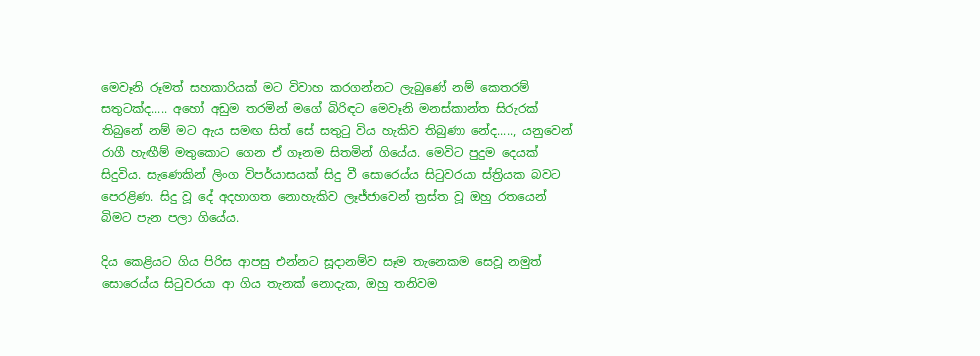මෙවෑනි රූමත් සහකාරියක් මට විවාහ කරගන්නට ලැබුණේ නම් කෙතරම් සතුටක්ද..... අහෝ අඩුම තරමින් මගේ බිරිඳට මෙවෑනි මනස්කාන්ත සිරුරක් තිබුනේ නම් මට ඇය සමඟ සිත් සේ සතුටු විය හැකිව තිබුණා නේද....., යනුවෙන් රාගී හැඟීම් මතුකොට ගෙන ඒ ගෑනම සිතමින් ගියේය. මෙවිට පුදුම දෙයක් සිදුවිය. සැණෙකින් ලිංග විපර්යාසයක් සිදු වී සොරෙය්ය සිටුවරයා ස්ත්‍රියක බවට පෙරළිණ. සිදු වූ දේ අදහාගත නොහැකිව ලෑජ්ජාවෙන් ත්‍රස්ත වූ ඔහු රතයෙන් බිමට පැන පලා ගියේය.

දිය කෙළියට ගිය පිරිස ආපසු එන්නට සූදානම්ව සෑම තැනෙකම සෙවූ නමුත් සොරෙය්ය සිටුවරයා ආ ගිය තැනක් නොදැක, ඔහු තනිවම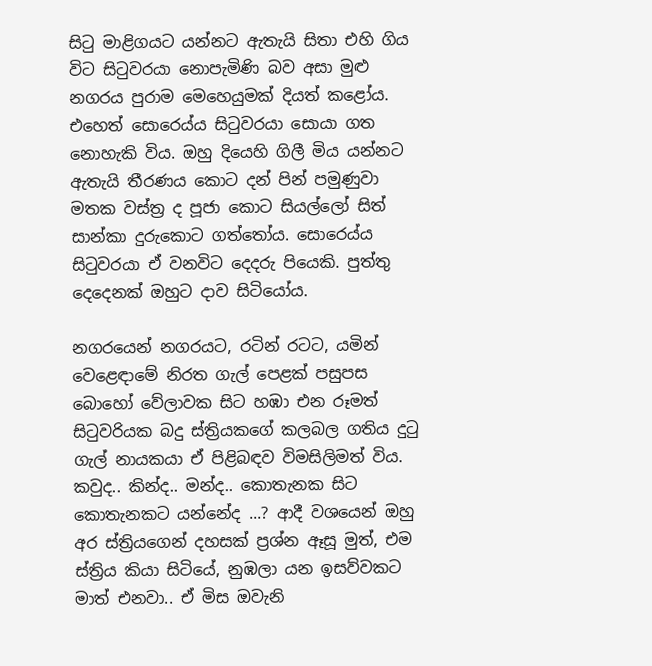සිටු මාළිගයට යන්නට ඇතැයි සිතා එහි ගිය විට සිටුවරයා නොපැමිණි බව අසා මුළු නගරය පුරාම මෙහෙයුමක් දියත් කළෝය. එහෙත් සොරෙය්ය සිටුවරයා සොයා ගත නොහැකි විය. ඔහු දියෙහි ගිලී මිය යන්නට ඇතැයි තීරණය කොට දන් පින් පමුණුවා මතක වස්ත්‍ර ද පූජා කොට සියල්ලෝ සිත් සාන්කා දුරුකොට ගත්තෝය. සොරෙය්ය සිටුවරයා ඒ වනවිට දෙදරු පියෙකි. පුත්තු දෙදෙනක් ඔහුට දාව සිටියෝය.

නගරයෙන් නගරයට, රටින් රටට, යමින් වෙළෙඳාමේ නිරත ගැල් පෙළක් පසුපස බොහෝ වේලාවක සිට හඹා එන රූමත් සිටුවරියක බදු ස්ත්‍රියකගේ කලබල ගතිය දුටු ගැල් නායකයා ඒ පිළිබඳව විමසිලිමත් විය. කවුද.. කින්ද.. මන්ද.. කොතැනක සිට කොතැනකට යන්නේද ...? ආදී වශයෙන් ඔහු අර ස්ත්‍රියගෙන් දහසක් ප්‍රශ්න ඈසූ මුත්, එම ස්ත්‍රිය කියා සිටියේ, නුඹලා යන ඉසව්වකට මාත් එනවා.. ඒ මිස ඔවැනි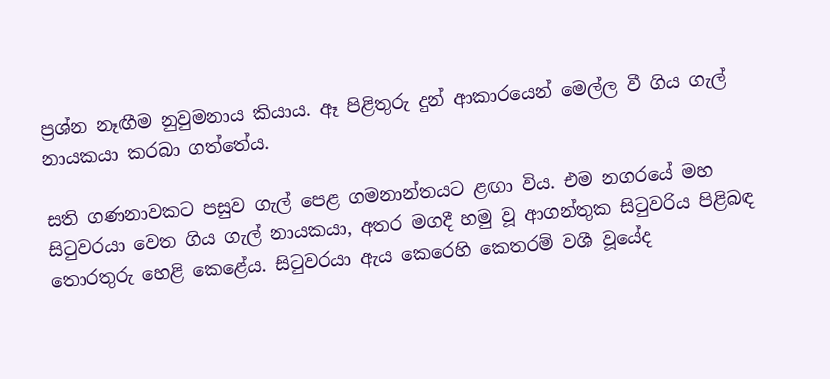ප්‍රශ්න නෑඟීම නුවුමනාය කියාය. ඈ පිළිතුරු දුන් ආකාරයෙන් මෙල්ල වී ගිය ගැල් නායකයා කරබා ගත්තේය.

සති ගණනාවකට පසුව ගැල් පෙළ ගමනාන්තයට ළඟා විය. එම නගරයේ මහ සිටුවරයා වෙත ගිය ගැල් නායකයා, අතර මගදී හමු වූ ආගන්තුක සිටුවරිය පිළිබඳ තොරතුරු හෙළි කෙළේය. සිටුවරයා ඇය කෙරෙහි කෙතරම් වශී වූයේද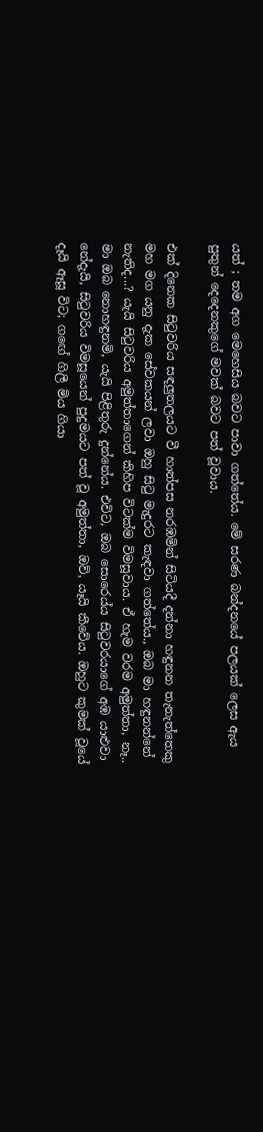යත් ; තම අග මෙහෙසිය බවට පාවා ගත්තේය. මේ සරණ බන්දනයේ පලයක් ලෙස ඇය පුතුන් දෙදෙනකුගේ මවක් බවට පත් වූවාය.

එක් දිනෙක සිටුවරිය සඳලුතලයට වී හාත්පස නරඹමින් සිටියදී දන්නා හඳුනන තැනැත්තෙකු මහ මග යනු දැක සේවකයන් ලවා ඔහු සිටු මැදුරට කැඳවා ගත්තේය., ඔබ මා හඳුනන්නේ නැතිද...? යැයි සිටුවරිය අමුත්තාගෙන් කිහිප විටක්ම විමසූවාය. ඒ හැම වරම අමුත්තා, නෑ.. මා ඔබ නොහඳුනමි, යැයි පිළිතුරු දුන්නේය. එවිට, ඔබ සොරෙය්ය සිටුවරයාගේ අඹ යාළුවා නේදැයි, සිටුවරිය විමසූයෙන් පුදුමයට පත් වූ අමුත්තා, ඔව්, යෑයි කීවේය. ඔහුට කුමක් වූයේ දෑයි ඈසූ විට; ගඟේ ගිලී මිය ගියා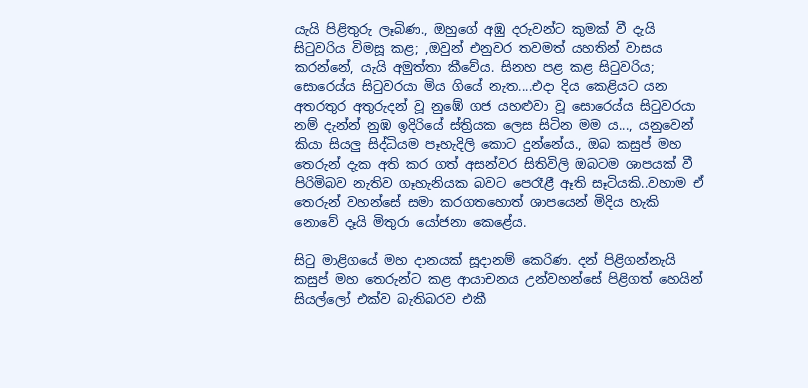යැයි පිළිතුරු ලෑබිණ., ඔහුගේ අඹු දරුවන්ට කුමක් වී දැයි සිටුවරිය විමසූ කළ; ,ඔවුන් එනුවර තවමත් යහතින් වාසය කරන්නේ, යැයි අමුත්තා කීවේය. සිනහ පළ කළ සිටුවරිය; සොරෙය්ය සිටුවරයා මිය ගියේ නැත....එදා දිය කෙළියට යන අතරතුර අතුරුදන් වූ නුඹේ ගජ යහළුවා වූ සොරෙය්ය සිටුවරයා නම් දැන්න් නුඹ ඉදිරියේ ස්ත්‍රියක ලෙස සිටින මම ය..., යනුවෙන් කියා සියලු සිද්ධියම පෑහැදිලි කොට දුන්නේය., ඔබ කසුප් මහ තෙරුන් දැක අති කර ගත් අසන්වර සිතිවිලි ඔබටම ශාපයක් වී පිරිමිබව නැතිව ගෑහැනියක බවට පෙරෑළී ඈති සෑටියකි..වහාම ඒ තෙරුන් වහන්සේ සමා කරගතහොත් ශාපයෙන් මිදිය හැකි නොවේ දෑයි මිතුරා යෝජනා කෙළේය.

සිටු මාළිගයේ මහ දානයක් සූදානම් කෙරිණ. දන් පිළිගන්නැයි කසුප් මහ තෙරුන්ට කළ ආයාචනය උන්වහන්සේ පිළිගත් හෙයින් සියල්ලෝ එක්ව බැතිබරව එකී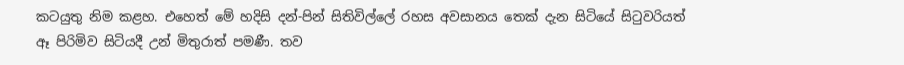කටයුතු නිම කළහ. එහෙත් මේ හදිසි දන්-පින් සිතිවිල්ලේ රහස අවසානය තෙක් දැන සිටියේ සිටුවරියත් ඈ පිරිමිව සිටියදී උන් මිතුරාත් පමණී. තව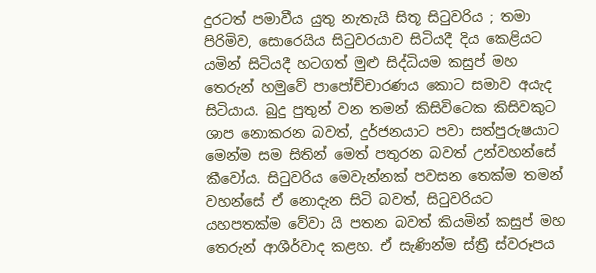දුරටත් පමාවීය යුතු නැතැයි සිතූ සිටුවරිය ; තමා පිරිමිව, සොරෙයිය සිටුවරයාව සිටියදී දිය කෙළියට යමින් සිටියදී හටගත් මුළු සිද්ධියම කසුප් මහ තෙරුන් හමුවේ පාපෝච්චාරණය කොට සමාව අයැද සිටියාය. බුදු පුතුන් වන තමන් කිසිවිටෙක කිසිවකුට ශාප නොකරන බවත්, දුර්ජනයාට පවා සත්පුරුෂයාට මෙන්ම සම සිතින් මෙත් පතුරන බවත් උන්වහන්සේ කීවෝය. සිටුවරිය මෙවැන්නක් පවසන තෙක්ම තමන් වහන්සේ ඒ නොදැන සිටි බවත්, සිටුවරියට යහපතක්ම වේවා යි පතන බවත් කියමින් කසුප් මහ තෙරුන් ආශීර්වාද කළහ. ඒ සැණින්ම ස්ත්‍රී ස්වරූපය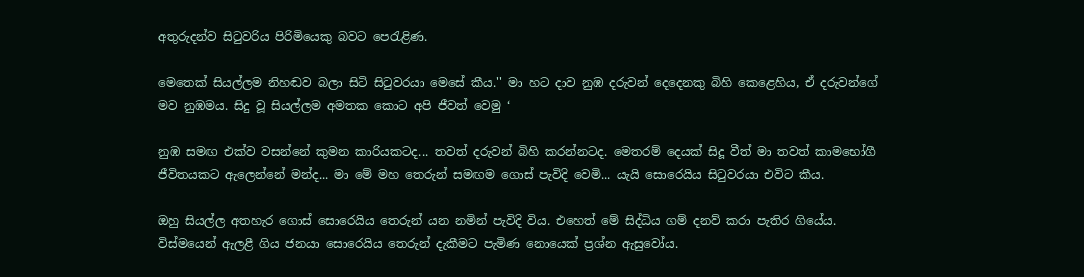අතුරුදන්ව සිටුවරිය පිරිමියෙකු බවට පෙරැළිණ.

මෙතෙක් සියල්ලම නිහඬව බලා සිටි සිටුවරයා මෙසේ කීය.'' මා හට දාව නුඹ දරුවන් දෙදෙනකු බිහි කෙළෙහිය, ඒ දරුවන්ගේ මව නුඹමය. සිදු වූ සියල්ලම අමතක කොට අපි ජීවත් වෙමු ‘

නුඹ සමඟ එක්ව වසන්නේ කුමන කාරියකටද... තවත් දරුවන් බිහි කරන්නටද. මෙතරම් දෙයක් සිදූ වීත් මා තවත් කාමභෝගී ජීවිතයකට ඇලෙන්නේ මන්ද... මා මේ මහ තෙරුන් සමඟම ගොස් පැවිදි වෙමි... යැයි සොරෙයිය සිටුවරයා එවිට කීය.

ඔහු සියල්ල අතහැර ගොස් සොරෙයිය තෙරුන් යන නමින් පැවිදි විය. එහෙත් මේ සිද්ධිය ගම් දනව් කරා පැතිර ගියේය. විස්මයෙන් ඇලළී ගිය ජනයා සොරෙයිය තෙරුන් දැකීමට පැමිණ නොයෙක් ප්‍රශ්න ඇසුවෝය.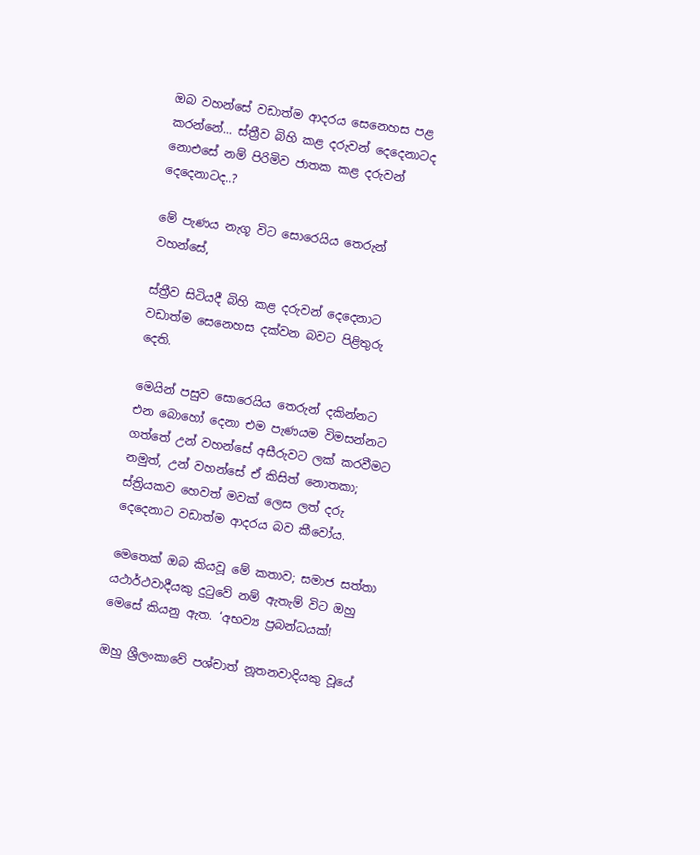ඔබ වහන්සේ වඩාත්ම ආදරය සෙනෙහස පළ කරන්නේ... ස්ත්‍රීව බිහි කළ දරුවන් දෙදෙනාටද නොඑසේ නම් පිරිමිව ජාතක කළ දරුවන් දෙදෙනාටද..?

මේ පැණය නැගූ විට සොරෙයිය තෙරුන් වහන්සේ,

ස්ත්‍රීව සිටියදී බිහි කළ දරුවන් දෙදෙනාට වඩාත්ම සෙනෙහස දක්වන බවට පිළිතුරු දෙති.

මෙයින් පසුව සොරෙයිය තෙරුන් දකින්නට එන බොහෝ දෙනා එම පැණයම විමසන්නට ගත්තේ උන් වහන්සේ අසීරුවට ලක් කරවීමට නමුත්, උන් වහන්සේ ඒ කිසිත් නොතකා; ස්ත්‍රියකව හෙවත් මවක් ලෙස ලත් දරු දෙදෙනාට වඩාත්ම ආදරය බව කීවෝය.

මෙතෙක් ඔබ කියවූ මේ කතාව; සමාජ සත්තා යථාර්ථවාදීයකු දුටුවේ නම් ඇතැම් විට ඔහු මෙසේ කියනු ඇත. ‘අභව්‍ය ප්‍රබන්ධයක්!

ඔහු ශ්‍රීලංකාවේ පශ්චාත් නූතනවාදියකු වූයේ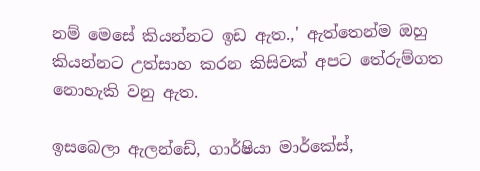නම් මෙසේ කියන්නට ඉඩ ඇත.,' ඇත්තෙන්ම ඔහු කියන්නට උත්සාහ කරන කිසිවක් අපට තේරුම්ගත නොහැකි වනු ඇත.

ඉසබෙලා ඇලන්ඩේ, ගාර්ෂියා මාර්කේස්,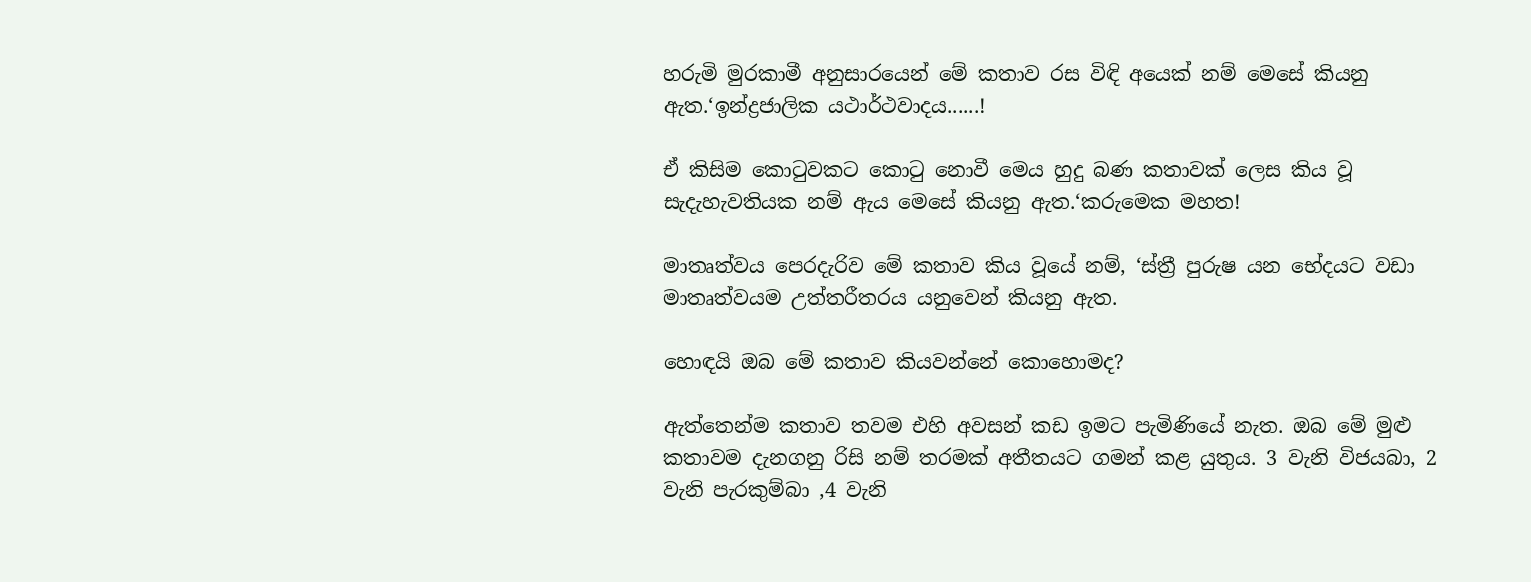හරුමි මුරකාමී අනුසාරයෙන් මේ කතාව රස විඳි අයෙක් නම් මෙසේ කියනු ඇත.‘ඉන්ද්‍රජාලික යථාර්ථවාදය......!

ඒ කිසිම කොටුවකට කොටු නොවී මෙය හුදු බණ කතාවක් ලෙස කිය වූ සැදැහැවතියක නම් ඇය මෙසේ කියනු ඇත.‘කරුමෙක මහත!

මාතෘත්වය පෙරදැරිව මේ කතාව කිය වූයේ නම්, ‘ස්ත්‍රී පුරුෂ යන භේදයට වඩා මාතෘත්වයම උත්තරීතරය යනුවෙන් කියනු ඇත.

හොඳයි ඔබ මේ කතාව කියවන්නේ කොහොමද?

ඇත්තෙන්ම කතාව තවම එහි අවසන් කඩ ඉමට පැමිණියේ නැත. ඔබ මේ මුළු කතාවම දැනගනු රිසි නම් තරමක් අතීතයට ගමන් කළ යුතුය. 3 වැනි විජයබා, 2 වැනි පැරකුම්බා ,4 වැනි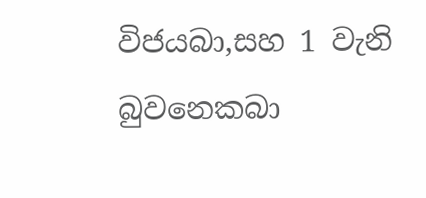විජයබා,සහ 1 වැනි බුවනෙකබා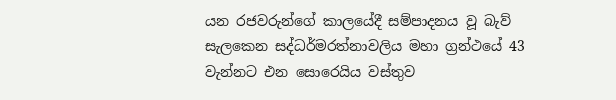යන රජවරුන්ගේ කාලයේදී සම්පාදනය වූ බැව් සැලකෙන සද්ධර්මරත්නාවලිය මහා ග්‍රන්ථයේ 43 වැන්නට එන සොරෙයිය වස්තුව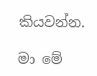කියවන්න.

මා මේ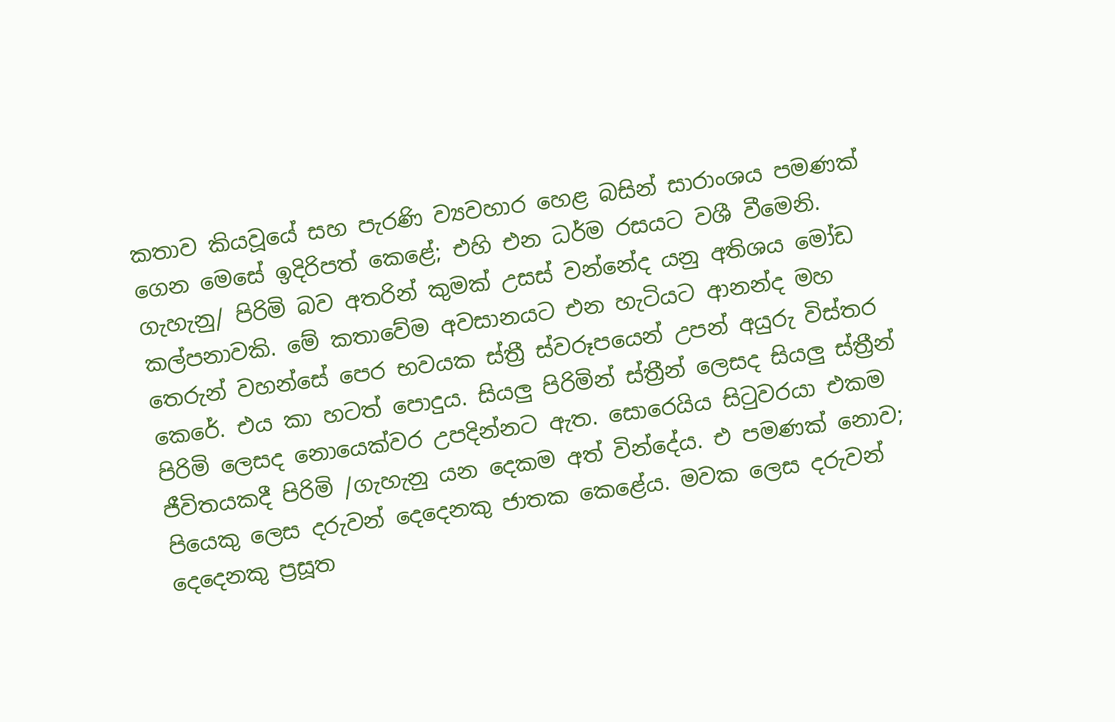කතාව කියවූයේ සහ පැරණි ව්‍යවහාර හෙළ බසින් සාරාංශය පමණක් ගෙන මෙසේ ඉදිරිපත් කෙළේ; එහි එන ධර්ම රසයට වශී වීමෙනි. ගැහැනු/ පිරිමි බව අතරින් කුමක් උසස් වන්නේද යනු අතිශය මෝඩ කල්පනාවකි. මේ කතාවේම අවසානයට එන හැටියට ආනන්ද මහ තෙරුන් වහන්සේ පෙර භවයක ස්ත්‍රී ස්වරූපයෙන් උපන් අයුරු විස්තර කෙරේ. එය කා හටත් පොදුය. සියලු පිරිමින් ස්ත්‍රීන් ලෙසද සියලු ස්ත්‍රීන් පිරිමි ලෙසද නොයෙක්වර උපදින්නට ඇත. සොරෙයිය සිටුවරයා එකම ජීවිතයකදී පිරිමි /ගැහැනු යන දෙකම අත් වින්දේය. එ පමණක් නොව; පියෙකු ලෙස දරුවන් දෙදෙනකු ජාතක කෙළේය. මවක ලෙස දරුවන් දෙදෙනකු ප්‍රසූත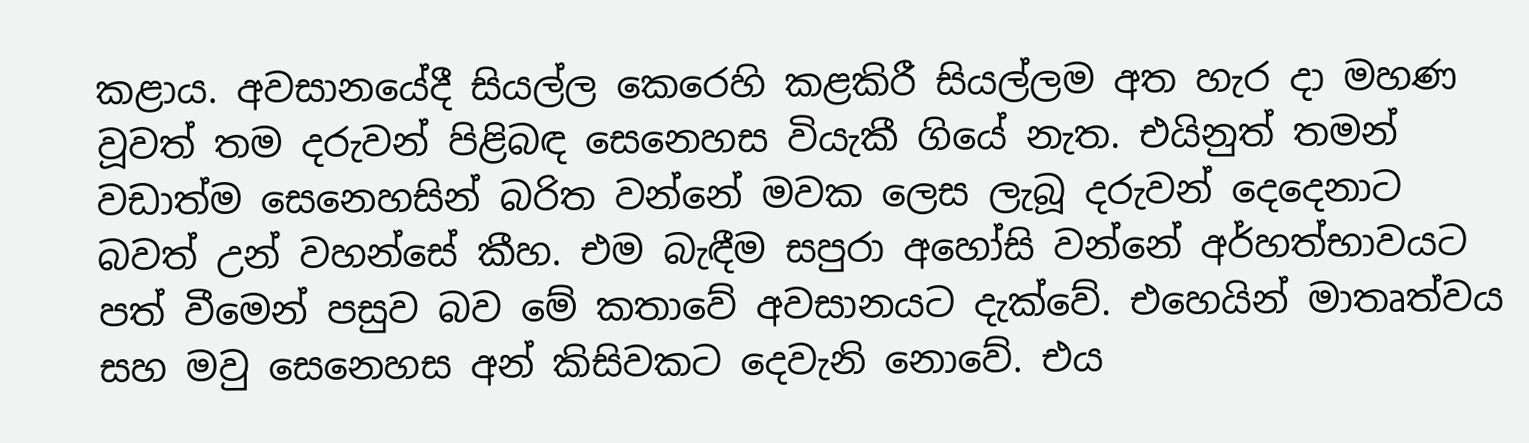කළාය. අවසානයේදී සියල්ල කෙරෙහි කළකිරී සියල්ලම අත හැර දා මහණ වූවත් තම දරුවන් පිළිබඳ සෙනෙහස වියැකී ගියේ නැත. එයිනුත් තමන් වඩාත්ම සෙනෙහසින් බරිත වන්නේ මවක ලෙස ලැබූ දරුවන් දෙදෙනාට බවත් උන් වහන්සේ කීහ. එම බැඳීම සපුරා අහෝසි වන්නේ අර්හත්භාවයට පත් වීමෙන් පසුව බව මේ කතාවේ අවසානයට දැක්වේ. එහෙයින් මාතෘත්වය සහ මවු සෙනෙහස අන් කිසිවකට දෙවැනි නොවේ. එය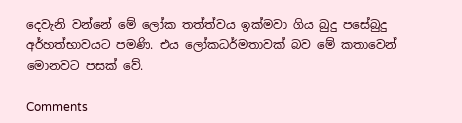දෙවැනි වන්නේ මේ ලෝක තත්ත්වය ඉක්මවා ගිය බුදු පසේබුදු අර්හත්භාවයට පමණි. එය ලෝකධර්මතාවක් බව මේ කතාවෙන් මොනවට පසක් වේ.

Comments